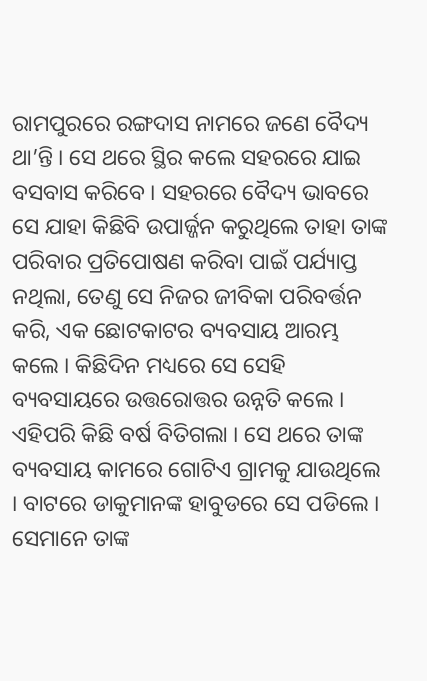ରାମପୁରରେ ରଙ୍ଗଦାସ ନାମରେ ଜଣେ ବୈଦ୍ୟ ଥା’ନ୍ତି । ସେ ଥରେ ସ୍ଥିର କଲେ ସହରରେ ଯାଇ ବସବାସ କରିବେ । ସହରରେ ବୈଦ୍ୟ ଭାବରେ ସେ ଯାହା କିଛିବି ଉପାର୍ଜ୍ଜନ କରୁଥିଲେ ତାହା ତାଙ୍କ ପରିବାର ପ୍ରତିପୋଷଣ କରିବା ପାଇଁ ପର୍ଯ୍ୟାପ୍ତ ନଥିଲା, ତେଣୁ ସେ ନିଜର ଜୀବିକା ପରିବର୍ତ୍ତନ କରି, ଏକ ଛୋଟକାଟର ବ୍ୟବସାୟ ଆରମ୍ଭ କଲେ । କିଛିଦିନ ମଧ୍ୟରେ ସେ ସେହି ବ୍ୟବସାୟରେ ଉତ୍ତରୋତ୍ତର ଉନ୍ନତି କଲେ ।
ଏହିପରି କିଛି ବର୍ଷ ବିତିଗଲା । ସେ ଥରେ ତାଙ୍କ ବ୍ୟବସାୟ କାମରେ ଗୋଟିଏ ଗ୍ରାମକୁ ଯାଉଥିଲେ । ବାଟରେ ଡାକୁମାନଙ୍କ ହାବୁଡରେ ସେ ପଡିଲେ । ସେମାନେ ତାଙ୍କ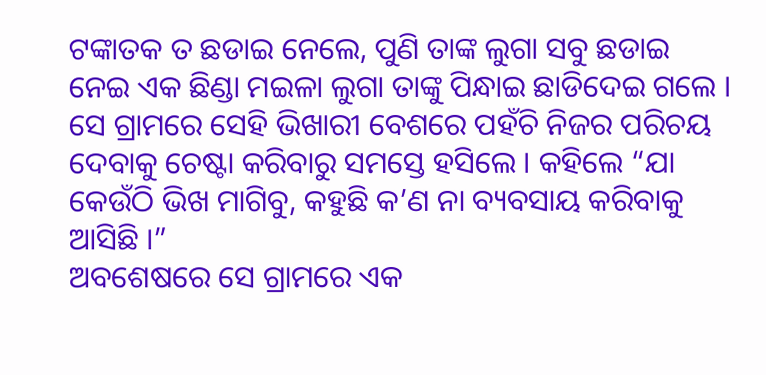ଟଙ୍କାତକ ତ ଛଡାଇ ନେଲେ, ପୁଣି ତାଙ୍କ ଲୁଗା ସବୁ ଛଡାଇ ନେଇ ଏକ ଛିଣ୍ଡା ମଇଳା ଲୁଗା ତାଙ୍କୁ ପିନ୍ଧାଇ ଛାଡିଦେଇ ଗଲେ । ସେ ଗ୍ରାମରେ ସେହି ଭିଖାରୀ ବେଶରେ ପହଁଚି ନିଜର ପରିଚୟ ଦେବାକୁ ଚେଷ୍ଟା କରିବାରୁ ସମସ୍ତେ ହସିଲେ । କହିଲେ “ଯା କେଉଁଠି ଭିଖ ମାଗିବୁ, କହୁଛି କ’ଣ ନା ବ୍ୟବସାୟ କରିବାକୁ ଆସିଛି ।”
ଅବଶେଷରେ ସେ ଗ୍ରାମରେ ଏକ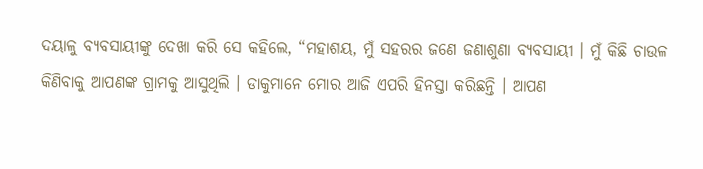ଦୟାଳୁ ବ୍ୟବସାୟୀଙ୍କୁ ଦେଖା କରି ସେ କହିଲେ, “ମହାଶୟ, ମୁଁ ସହରର ଜଣେ ଜଣାଶୁଣା ବ୍ୟବସାୟୀ । ମୁଁ କିଛି ଚାଉଳ କିଣିବାକୁ ଆପଣଙ୍କ ଗ୍ରାମକୁ ଆସୁଥିଲି । ଡାକୁମାନେ ମୋର ଆଜି ଏପରି ହିନସ୍ତା କରିଛନ୍ତି । ଆପଣ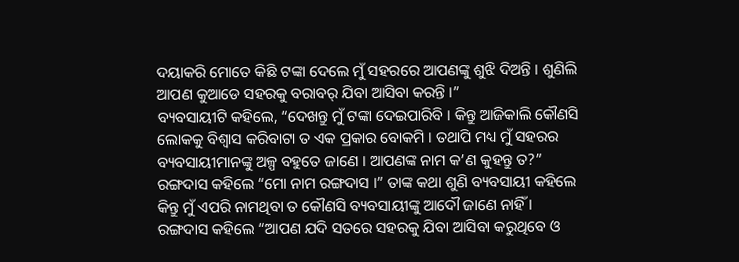ଦୟାକରି ମୋତେ କିଛି ଟଙ୍କା ଦେଲେ ମୁଁ ସହରରେ ଆପଣଙ୍କୁ ଶୁଝି ଦିଅନ୍ତି । ଶୁଣିଲି ଆପଣ କୁଆଡେ ସହରକୁ ବରାବର୍ ଯିବା ଆସିବା କରନ୍ତି ।”
ବ୍ୟବସାୟୀଟି କହିଲେ, “ଦେଖନ୍ତୁ ମୁଁ ଟଙ୍କା ଦେଇପାରିବି । କିନ୍ତୁ ଆଜିକାଲି କୌଣସି ଲୋକକୁ ବିଶ୍ୱାସ କରିବାଟା ତ ଏକ ପ୍ରକାର ବୋକମି । ତଥାପି ମଧ୍ୟ ମୁଁ ସହରର ବ୍ୟବସାୟୀମାନଙ୍କୁ ଅଳ୍ପ ବହୁତେ ଜାଣେ । ଆପଣଙ୍କ ନାମ କ’ଣ କୁହନ୍ତୁ ତ?”
ରଙ୍ଗଦାସ କହିଲେ “ମୋ ନାମ ରଙ୍ଗଦାସ ।” ତାଙ୍କ କଥା ଶୁଣି ବ୍ୟବସାୟୀ କହିଲେ କିନ୍ତୁ ମୁଁ ଏପରି ନାମଥିବା ତ କୌଣସି ବ୍ୟବସାୟୀଙ୍କୁ ଆଦୌ ଜାଣେ ନାହିଁ ।
ରଙ୍ଗଦାସ କହିଲେ “ଆପଣ ଯଦି ସତରେ ସହରକୁ ଯିବା ଆସିବା କରୁଥିବେ ଓ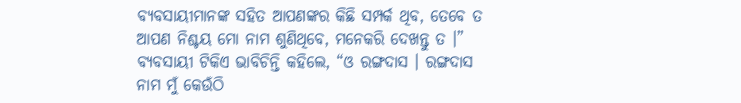ବ୍ୟବସାୟୀମାନଙ୍କ ସହିତ ଆପଣଙ୍କର କିଛି ସମ୍ପର୍କ ଥିବ, ତେବେ ତ ଆପଣ ନିଶ୍ଚୟ ମୋ ନାମ ଶୁଣିଥିବେ, ମନେକରି ଦେଖନ୍ତୁ ତ ।”
ବ୍ୟବସାୟୀ ଟିକିଏ ଭାବିଚିନ୍ତି କହିଲେ, “ଓ ରଙ୍ଗଦାସ । ରଙ୍ଗଦାସ ନାମ ମୁଁ କେଉଁଠି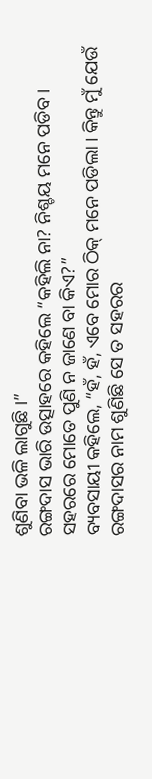ଶୁଣିବା ଭଳି ଲାଗୁଛି ।”
ରଙ୍ଗଦାସ ଭାରି ଉତ୍ସାହରେ କହିଲେ “କହିଲି ନା? ନିଶ୍ଚୟ ମନେ ପଡିବ । ସହରରେ ମୋତେ ପୁଣି ନ ଜାଣେ ବା କିଏ?”
ବ୍ୟବସାୟୀ କହିଲେ, “ହଁ, ହଁ, ଏବେ ମୋର ଠିକ୍ ମନେ ପଡିଲା । କିନ୍ତୁ ମୁଁ ଯେଉଁ ରଙ୍ଗଦାସର ନାମ ଶୁଣିଛି ସେ ତ ସହରର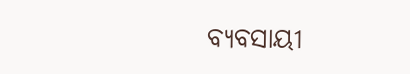ବ୍ୟବସାୟୀ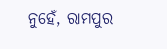ନୁହେଁ, ରାମପୁର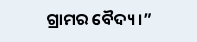ଗ୍ରାମର ବୈଦ୍ୟ ।”